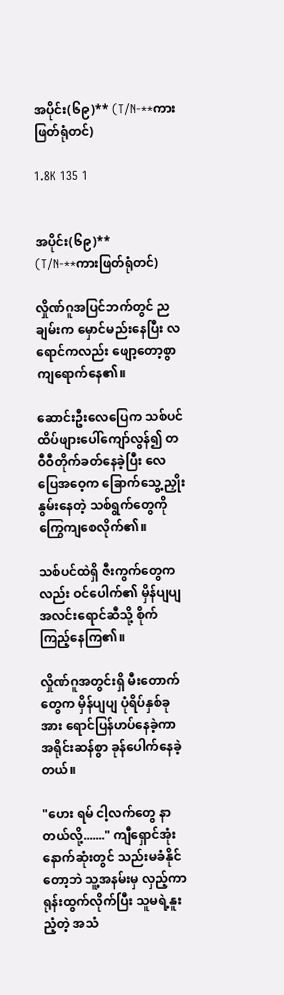အပိုင်း(၆၉)** (T/N-**ကားဖြတ်ရုံတင်)

1.8K 135 1


အပိုင်း(၆၉)**
(T/N-**ကားဖြတ်ရုံတင်)

လှိုဏ်ဂူအပြင်ဘက်တွင် ညချမ်းက မှောင်မည်းနေပြီး လရောင်ကလည်း ဖျော့တော့စွာ ကျရောက်နေ၏။

ဆောင်းဦးလေပြေက သစ်ပင်ထိပ်ဖျားပေါ်ကျော်လွန်၍ တဝီဝီတိုက်ခတ်နေခဲ့ပြီး လေပြေအဝေ့က ခြောက်သွေ့ညှိုးနွမ်းနေတဲ့ သစ်ရွက်တွေကို ကြွေကျစေလိုက်၏။

သစ်ပင်ထဲရှိ ဇီးကွက်တွေကလည်း ဝင်ပေါက်၏ မှိန်ပျပျ အလင်းရောင်ဆီသို့ စိုက်ကြည့်နေကြ၏။

လှိုဏ်ဂူအတွင်းရှိ မီးတောက်တွေက မှိန်ပျပျ ပုံရိပ်နှစ်ခုအား ရောင်ပြန်ဟပ်နေခဲ့ကာ အရိုင်းဆန်စွာ ခုန်ပေါက်နေခဲ့တယ်။

"ဟေး ရမ် ငါ့လက်တွေ နာတယ်လို့......." ကျီရှောင်အုံး နောက်ဆုံးတွင် သည်းမခံနိုင်တော့ဘဲ သူ့အနမ်းမှ လှည့်ကာရုန်းထွက်လိုက်ပြီး သူမရဲ့နူးညံ့တဲ့ အသံ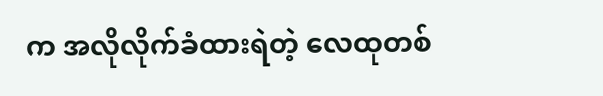က အလိုလိုက်ခံထားရဲတဲ့ လေထုတစ်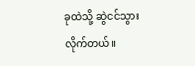ခုထဲသို့ ဆွဲငင်သွားလိုက်တယ်။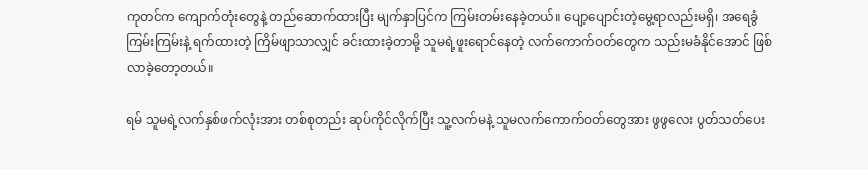ကုတင်က ကျောက်တုံးတွေနဲ့ တည်ဆောက်ထားပြီး မျက်နှာပြင်က ကြမ်းတမ်းနေခဲ့တယ်။ ပျော့ပျောင်းတဲ့မွေ့ရာလည်းမရှိ၊ အရေခွံကြမ်းကြမ်းနဲ့ ရက်ထားတဲ့ ကြိမ်ဖျာသာလျှင် ခင်းထားခဲ့တာမို့ သူမရဲ့ဖူးရောင်နေတဲ့ လက်ကောက်ဝတ်တွေက သည်းမခံနိုင်အောင် ဖြစ်လာခဲ့တော့တယ်။

ရမ် သူမရဲ့လက်နှစ်ဖက်လုံးအား တစ်စုတည်း ဆုပ်ကိုင်လိုက်ပြီး သူ့လက်မနဲ့ သူမလက်ကောက်ဝတ်တွေအား ဖွဖွလေး ပွတ်သတ်ပေး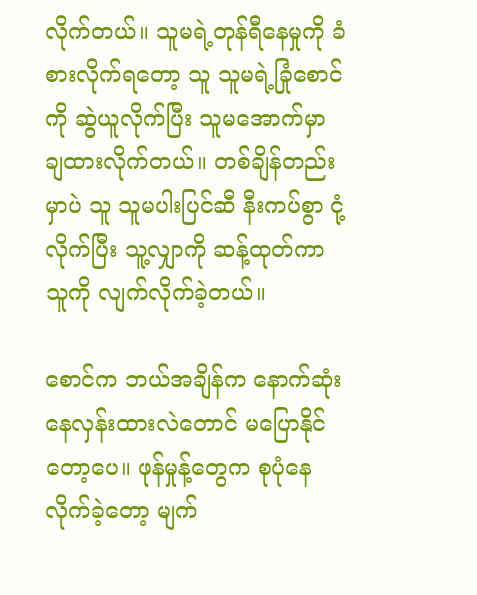လိုက်တယ်။ သူမရဲ့တုန်ရီနေမှုကို ခံစားလိုက်ရတော့ သူ သူမရဲ့ခြုံစောင်ကို ဆွဲယူလိုက်ပြီး သူမအောက်မှာ ချထားလိုက်တယ်။ တစ်ချိန်တည်းမှာပဲ သူ သူမပါးပြင်ဆီ နီးကပ်စွာ ငုံ့လိုက်ပြီး သူ့လျှာကို ဆန့်ထုတ်ကာ သူကို လျက်လိုက်ခဲ့တယ်။

စောင်က ဘယ်အချိန်က နောက်ဆုံး နေလှန်းထားလဲတောင် မပြောနိုင်တော့ပေ။ ဖုန်မှုန့်တွေက စုပုံနေလိုက်ခဲ့တော့ မျက်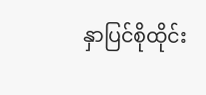နှာပြင်စိုထိုင်း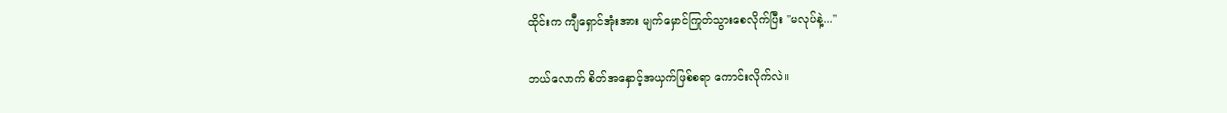ထိုင်းက ကျီရှောင်အုံးအား မျက်မှောင်ကြုတ်သွားစေလိုက်ပြီး "မလုပ်နဲ့..."

ဘယ်လောက် စိတ်အနှောင့်အယှက်ဖြစ်စရာ ကောင်းလိုက်လဲ။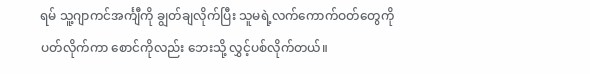ရမ် သူ့ဂျာကင်အင်္ကျီကို ချွတ်ချလိုက်ပြီး သူမရဲ့လက်ကောက်ဝတ်တွေကို ပတ်လိုက်ကာ စောင်ကိုလည်း ဘေးသို့ လွှင့်ပစ်လိုက်တယ်။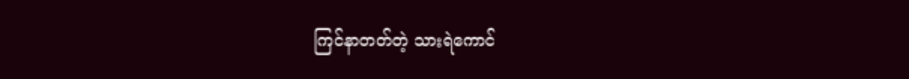ကြင်နာတတ်တဲ့ သားရဲကောင်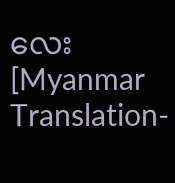လေး [Myanmar Translation-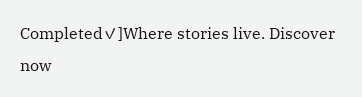Completed✓]Where stories live. Discover now